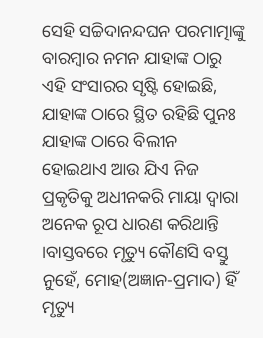ସେହି ସଚ୍ଚିଦାନନ୍ଦଘନ ପରମାତ୍ମାଙ୍କୁ ବାରମ୍ବାର ନମନ ଯାହାଙ୍କ ଠାରୁ ଏହି ସଂସାରର ସୃଷ୍ଟି ହୋଇଛି, ଯାହାଙ୍କ ଠାରେ ସ୍ଥିତ ରହିଛି ପୁନଃ ଯାହାଙ୍କ ଠାରେ ବିଲୀନ ହୋଇଥାଏ ଆଉ ଯିଏ ନିଜ ପ୍ରକୃତିକୁ ଅଧୀନକରି ମାୟା ଦ୍ୱାରା ଅନେକ ରୂପ ଧାରଣ କରିଥାନ୍ତି ।ବାସ୍ତବରେ ମୃତ୍ୟୁ କୌଣସି ବସ୍ତୁ ନୁହେଁ, ମୋହ(ଅଜ୍ଞାନ-ପ୍ରମାଦ) ହିଁ ମୃତ୍ୟୁ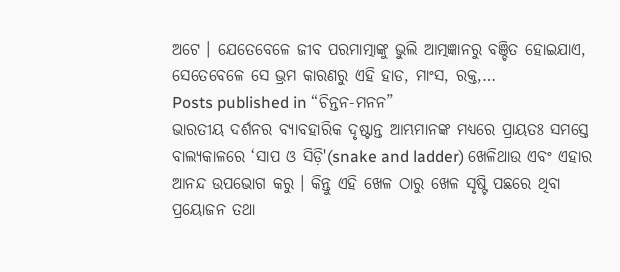ଅଟେ । ଯେତେବେଳେ ଜୀବ ପରମାତ୍ମାଙ୍କୁ ଭୁଲି ଆତ୍ମଜ୍ଞାନରୁ ବଞ୍ଚିତ ହୋଇଯାଏ, ସେତେବେଳେ ସେ ଭ୍ରମ କାରଣରୁ ଏହି ହାଡ, ମାଂସ, ରକ୍ତ,…
Posts published in “ଚିନ୍ତନ-ମନନ”
ଭାରତୀୟ ଦର୍ଶନର ବ୍ୟାବହାରିକ ଦୃଷ୍ଟାନ୍ତ ଆମ୍ଭମାନଙ୍କ ମଧ୍ୟରେ ପ୍ରାୟତଃ ସମସ୍ତେ ବାଲ୍ୟକାଳରେ ‘ସାପ ଓ ସିଡ଼ି'(snake and ladder) ଖେଳିଥାଉ ଏବଂ ଏହାର ଆନନ୍ଦ ଉପଭୋଗ କରୁ । କିନ୍ତୁ ଏହି ଖେଳ ଠାରୁ ଖେଳ ସୃଷ୍ଟି ପଛରେ ଥିବା ପ୍ରୟୋଜନ ତଥା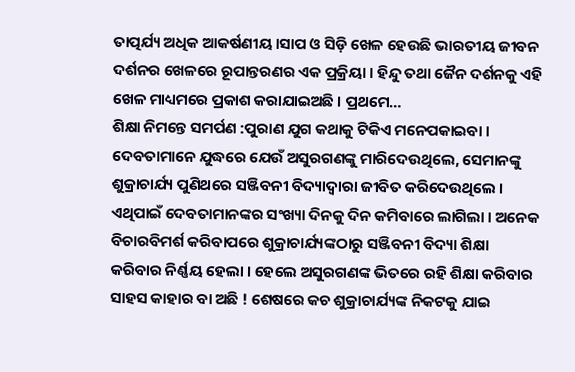ତାତ୍ପର୍ଯ୍ୟ ଅଧିକ ଆକର୍ଷଣୀୟ ।ସାପ ଓ ସିଡ଼ି ଖେଳ ହେଉଛି ଭାରତୀୟ ଜୀବନ ଦର୍ଶନର ଖେଳରେ ରୂପାନ୍ତରଣର ଏକ ପ୍ରକ୍ରିୟା । ହିନ୍ଦୁ ତଥା ଜୈନ ଦର୍ଶନକୁ ଏହି ଖେଳ ମାଧ୍ୟମରେ ପ୍ରକାଶ କରାଯାଇଅଛି । ପ୍ରଥମେ…
ଶିକ୍ଷା ନିମନ୍ତେ ସମର୍ପଣ :ପୁରାଣ ଯୁଗ କଥାକୁ ଟିକିଏ ମନେପକାଇବା । ଦେବତାମାନେ ଯୁଦ୍ଧରେ ଯେଉଁ ଅସୁରଗଣଙ୍କୁ ମାରିଦେଉଥିଲେ, ସେମାନଙ୍କୁ ଶୁକ୍ରାଚାର୍ଯ୍ୟ ପୁଣିଥରେ ସଞ୍ଜିବନୀ ବିଦ୍ୟାଦ୍ୱାରା ଜୀବିତ କରିଦେଉଥିଲେ । ଏଥିପାଇଁ ଦେବତାମାନଙ୍କର ସଂଖ୍ୟା ଦିନକୁ ଦିନ କମିବାରେ ଲାଗିଲା । ଅନେକ ବିଚାରବିମର୍ଶ କରିବାପରେ ଶୁକ୍ରାଚାର୍ଯ୍ୟଙ୍କଠାରୁ ସଞ୍ଜିବନୀ ବିଦ୍ୟା ଶିକ୍ଷା କରିବାର ନିର୍ଣ୍ଣୟ ହେଲା । ହେଲେ ଅସୁରଗଣଙ୍କ ଭିତରେ ରହି ଶିକ୍ଷା କରିବାର ସାହସ କାହାର ବା ଅଛି ! ଶେଷରେ କଚ ଶୁକ୍ରାଚାର୍ଯ୍ୟଙ୍କ ନିକଟକୁ ଯାଇ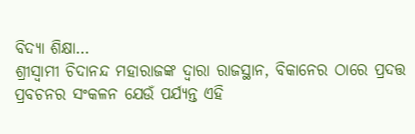ବିଦ୍ୟା ଶିକ୍ଷା…
ଶ୍ରୀସ୍ୱାମୀ ଚିଦାନନ୍ଦ ମହାରାଜଙ୍କ ଦ୍ୱାରା ରାଜସ୍ଥାନ, ବିକାନେର ଠାରେ ପ୍ରଦତ୍ତ ପ୍ରବଚନର ସଂକଳନ ଯେଉଁ ପର୍ଯ୍ୟନ୍ତ ଏହି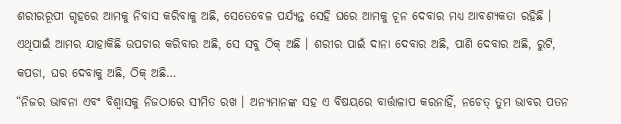ଶରୀରରୂପୀ ଗୃହରେ ଆମକୁ ନିବାସ କରିବାକୁ ଅଛି, ସେତେବେଳ ପର୍ଯ୍ୟନ୍ତ ସେହି ଘରେ ଆମକୁ ଚୂନ ଦେବାର ମଧ୍ୟ ଆବଶ୍ୟକତା ରହିଛି । ଏଥିପାଇଁ ଆମର ଯାହାକିଛି ଉପଚାର କରିବାର ଅଛି, ସେ ସବୁ ଠିକ୍ ଅଛି । ଶରୀର ପାଇଁ ଦାନା ଦେବାର ଅଛି, ପାଣି ଦେବାର ଅଛି, ରୁଟି, କପଡା, ଘର ଦେବାକୁ ଅଛି, ଠିକ୍ ଅଛି…
“ନିଜର ଭାବନା ଏବଂ ବିଶ୍ୱାସକୁ ନିଜଠାରେ ସୀମିତ ରଖ । ଅନ୍ୟମାନଙ୍କ ସହ ଏ ବିଷୟରେ ବାର୍ତ୍ତାଳାପ କରନାହିଁ, ନଚେତ୍ ତୁମ ଭାବର ପତନ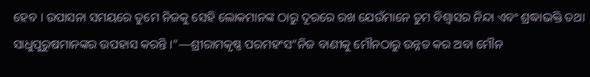ହେବ । ଉପାସନା ସମୟରେ ତୁମେ ନିଜକୁ ସେହି ଲୋକମାନଙ୍କ ଠାରୁ ଦୂରରେ ରଖ ଯେଉଁମାନେ ତୁମ ବିଶ୍ୱାସର ନିନ୍ଦା ଏବଂ ଶ୍ରଦ୍ଧାଭକ୍ତି ତଥା ସାଧୁପୁରୁଷମାନଙ୍କର ଉପହାସ କରନ୍ତି ।”—ଶ୍ରୀରାମକୃଷ୍ଣ ପରମହଂସ“ନିଜ ବାଣୀକୁ ମୌନଠାରୁ ଉନ୍ନତ କର ଅବା ମୌନ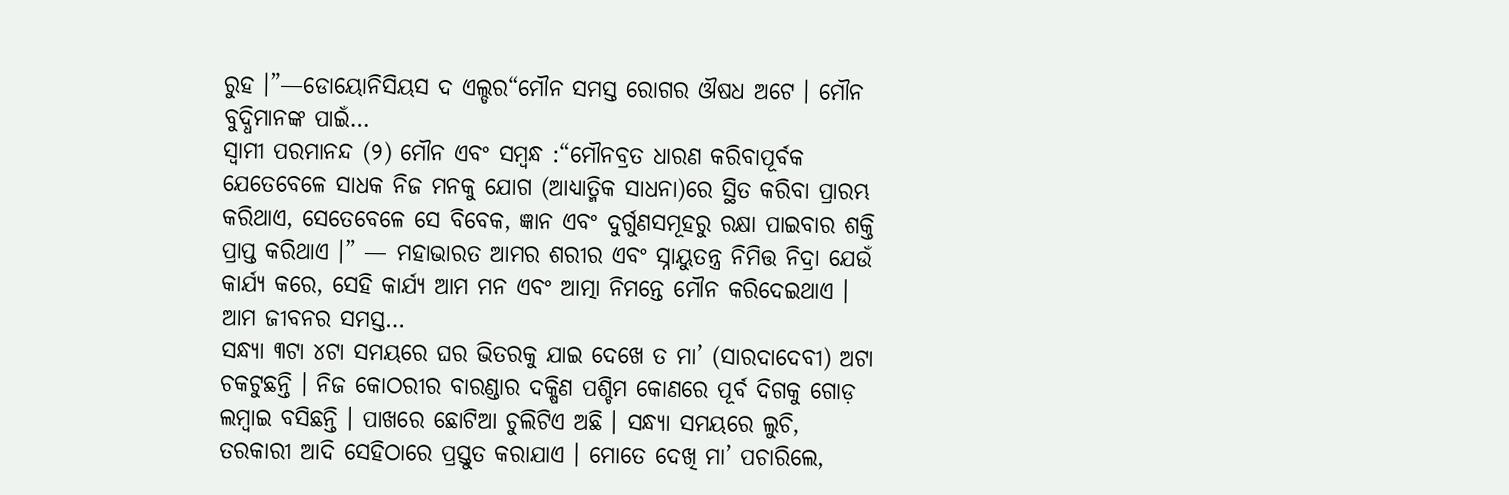ରୁହ ।”—ଡୋୟୋନିସିୟସ ଦ ଏଲ୍ଡର“ମୌନ ସମସ୍ତ ରୋଗର ଔଷଧ ଅଟେ । ମୌନ ବୁଦ୍ଧିମାନଙ୍କ ପାଇଁ…
ସ୍ୱାମୀ ପରମାନନ୍ଦ (୨) ମୌନ ଏବଂ ସମ୍ବନ୍ଧ :“ମୌନବ୍ରତ ଧାରଣ କରିବାପୂର୍ବକ ଯେତେବେଳେ ସାଧକ ନିଜ ମନକୁ ଯୋଗ (ଆଧ୍ୟାତ୍ମିକ ସାଧନା)ରେ ସ୍ଥିତ କରିବା ପ୍ରାରମ୍ଭ କରିଥାଏ, ସେତେବେଳେ ସେ ବିବେକ, ଜ୍ଞାନ ଏବଂ ଦୁର୍ଗୁଣସମୂହରୁ ରକ୍ଷା ପାଇବାର ଶକ୍ତି ପ୍ରାପ୍ତ କରିଥାଏ ।” — ମହାଭାରତ ଆମର ଶରୀର ଏବଂ ସ୍ନାୟୁତନ୍ତ୍ର ନିମିତ୍ତ ନିଦ୍ରା ଯେଉଁ କାର୍ଯ୍ୟ କରେ, ସେହି କାର୍ଯ୍ୟ ଆମ ମନ ଏବଂ ଆତ୍ମା ନିମନ୍ତେ ମୌନ କରିଦେଇଥାଏ । ଆମ ଜୀବନର ସମସ୍ତ…
ସନ୍ଧ୍ୟା ୩ଟା ୪ଟା ସମୟରେ ଘର ଭିତରକୁ ଯାଇ ଦେଖେ ତ ମା’ (ସାରଦାଦେବୀ) ଅଟା ଚକଟୁଛନ୍ତି । ନିଜ କୋଠରୀର ବାରଣ୍ଡାର ଦକ୍ଷିଣ ପଶ୍ଚିମ କୋଣରେ ପୂର୍ବ ଦିଗକୁ ଗୋଡ଼ ଲମ୍ବାଇ ବସିଛନ୍ତି । ପାଖରେ ଛୋଟିଆ ଚୁଲିଟିଏ ଅଛି । ସନ୍ଧ୍ୟା ସମୟରେ ଲୁଚି, ତରକାରୀ ଆଦି ସେହିଠାରେ ପ୍ରସ୍ତୁତ କରାଯାଏ । ମୋତେ ଦେଖି ମା’ ପଚାରିଲେ,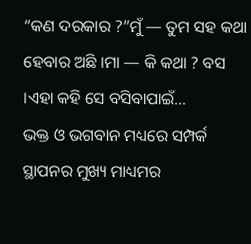“କଣ ଦରକାର ?”ମୁଁ — ତୁମ ସହ କଥା ହେବାର ଅଛି ।ମା — କି କଥା ? ବସ ।ଏହା କହି ସେ ବସିବାପାଇଁ…
ଭକ୍ତ ଓ ଭଗବାନ ମଧ୍ୟରେ ସମ୍ପର୍କ ସ୍ଥାପନର ମୁଖ୍ୟ ମାଧ୍ୟମର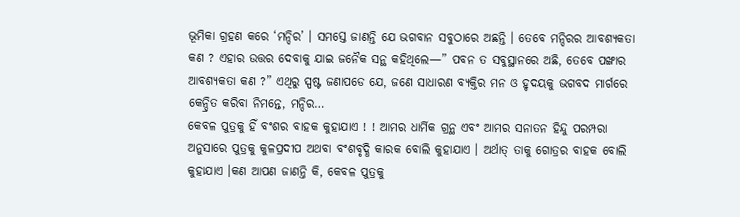ଭୂମିକା ଗ୍ରହଣ କରେ ‘ମନ୍ଦିର’ । ସମସ୍ତେ ଜାଣନ୍ତି ଯେ ଭଗବାନ ସବୁଠାରେ ଅଛନ୍ତି । ତେବେ ମନ୍ଦିରର ଆବଶ୍ୟକତା କଣ ? ଏହାର ଉତ୍ତର ଦେବାକୁ ଯାଇ ଜନୈକ ସନ୍ଥ କହିଥିଲେ—” ପବନ ତ ସବୁସ୍ଥାନରେ ଅଛି, ତେବେ ପଙ୍ଖାର ଆବଶ୍ୟକତା କଣ ?” ଏଥିରୁ ସ୍ପଷ୍ଟ ଜଣାପଡେ ଯେ, ଜଣେ ସାଧାରଣ ବ୍ୟକ୍ତିର ମନ ଓ ହୃଦୟକୁ ଭଗବଦ ମାର୍ଗରେ କେନ୍ଦ୍ରିତ କରିବା ନିମନ୍ତେ, ମନ୍ଦିର…
କେବଳ ପୁତ୍ରକୁ ହିଁ ବଂଶର ବାହକ କୁହାଯାଏ ! ! ଆମର ଧାର୍ମିକ ଗ୍ରନ୍ଥ ଏବଂ ଆମର ସନାତନ ହିନ୍ଦୁ ପରମ୍ପରା ଅନୁସାରେ ପୁତ୍ରକୁ କୁଳପ୍ରଦୀପ ଅଥବା ବଂଶବୃଦ୍ଧି କାରକ ବୋଲି କୁହାଯାଏ । ଅର୍ଥାତ୍ ତାକୁ ଗୋତ୍ରର ବାହକ ବୋଲି କୁହାଯାଏ ।କଣ ଆପଣ ଜାଣନ୍ତି କି, କେବଳ ପୁତ୍ରକୁ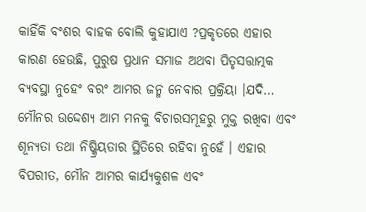କାହିଁକି ବଂଶର ବାହକ ବୋଲି କୁହାଯାଏ ?ପ୍ରକୃତରେ ଏହାର କାରଣ ହେଉଛି, ପୁରୁଷ ପ୍ରଧାନ ସମାଜ ଅଥବା ପିତୃସତ୍ତାତ୍ମକ ବ୍ୟବସ୍ଥା ନୁହେଂ ବରଂ ଆମର ଜନ୍ମ ନେବାର ପ୍ରକ୍ରିୟା ।ଯଦି…
ମୌନର ଉଦ୍ଦେଶ୍ୟ ଆମ ମନକୁ ବିଚାରସମୂହରୁ ମୁକ୍ତ ରଖିବା ଏବଂ ଶୂନ୍ୟତା ତଥା ନିଷ୍କ୍ରିୟତାର ସ୍ଥିତିରେ ରହିବା ନୁହେଁ । ଏହାର ବିପରୀତ, ମୌନ ଆମର କାର୍ଯ୍ୟକୁଶଳ ଏବଂ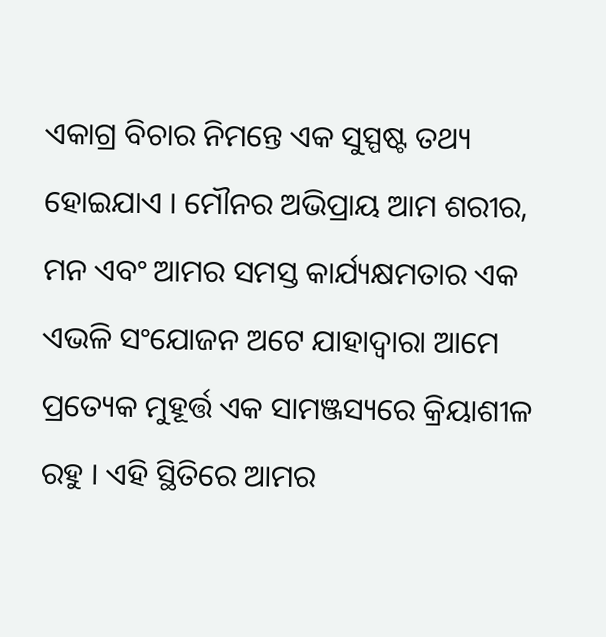ଏକାଗ୍ର ବିଚାର ନିମନ୍ତେ ଏକ ସୁସ୍ପଷ୍ଟ ତଥ୍ୟ ହୋଇଯାଏ । ମୌନର ଅଭିପ୍ରାୟ ଆମ ଶରୀର, ମନ ଏବଂ ଆମର ସମସ୍ତ କାର୍ଯ୍ୟକ୍ଷମତାର ଏକ ଏଭଳି ସଂଯୋଜନ ଅଟେ ଯାହାଦ୍ୱାରା ଆମେ ପ୍ରତ୍ୟେକ ମୁହୂର୍ତ୍ତ ଏକ ସାମଞ୍ଜସ୍ୟରେ କ୍ରିୟାଶୀଳ ରହୁ । ଏହି ସ୍ଥିତିରେ ଆମର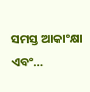ସମସ୍ତ ଆକାଂକ୍ଷା ଏବଂ…